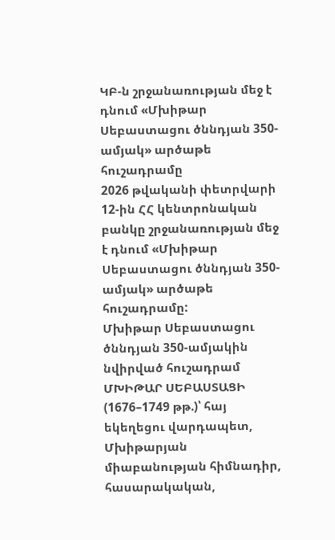ԿԲ-ն շրջանառության մեջ է դնում «Մխիթար Սեբաստացու ծննդյան 350-ամյակ» արծաթե հուշադրամը
2026 թվականի փետրվարի 12-ին ՀՀ կենտրոնական բանկը շրջանառության մեջ է դնում «Մխիթար Սեբաստացու ծննդյան 350-ամյակ» արծաթե հուշադրամը:
Մխիթար Սեբաստացու ծննդյան 350-ամյակին նվիրված հուշադրամ
ՄԽԻԹԱՐ ՍԵԲԱՍՏԱՑԻ (1676–1749 թթ.)՝ հայ եկեղեցու վարդապետ, Մխիթարյան միաբանության հիմնադիր, հասարակական,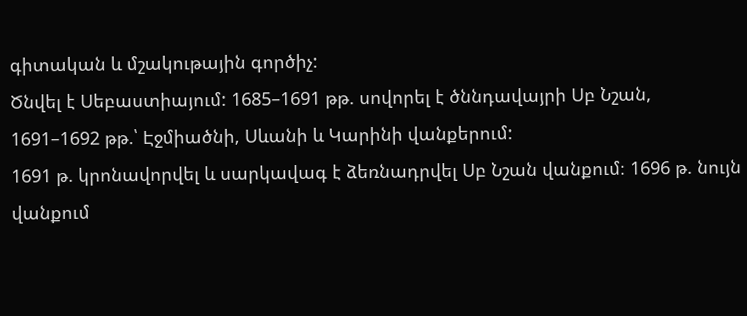գիտական և մշակութային գործիչ:
Ծնվել է Սեբաստիայում: 1685–1691 թթ. սովորել է ծննդավայրի Սբ Նշան, 1691–1692 թթ.՝ Էջմիածնի, Սևանի և Կարինի վանքերում:
1691 թ. կրոնավորվել և սարկավագ է ձեռնադրվել Սբ Նշան վանքում։ 1696 թ. նույն վանքում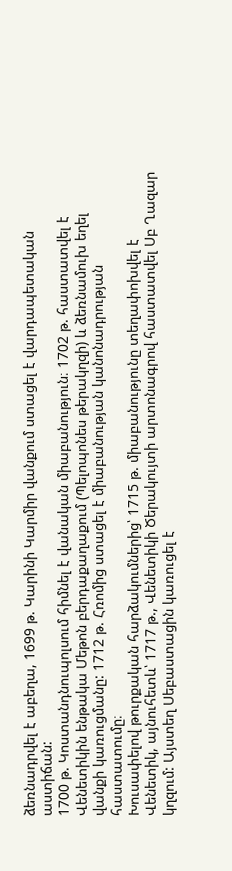ձեռնադրվել է աբեղա, 1699 թ. Կարինի Կարմիր վանքում ստացել է վարդապետական աստիճան:
1700 թ. Կոստանդնուպոլսում հիմնել է վանական միաբանություն։ 1702 թ. հաստատվել է Վենետիկին ենթակա Մեթոն բերդաքաղաքում (Պելոպոնես թերակղզի) և ձեռնամուխ եղել վանքի կառուցմանը: 1712 թ. Հռոմից ստացել է միաբանության կանոնադրության հաստատումը։
Խուսափելով թուրքական հարձակումներից՝ 1715 թ. միաբանությունը տեղափոխվել է Վենետիկ, այնուհետև՝ 1717 թ., Վենետիկի Ծերակույտի արտոնագրով հաստատվել Սբ Ղազար կղզում: Այստեղ Սեբաստացին կառուցել է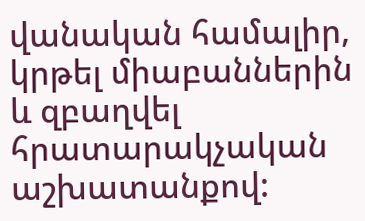վանական համալիր, կրթել միաբաններին և զբաղվել հրատարակչական աշխատանքով: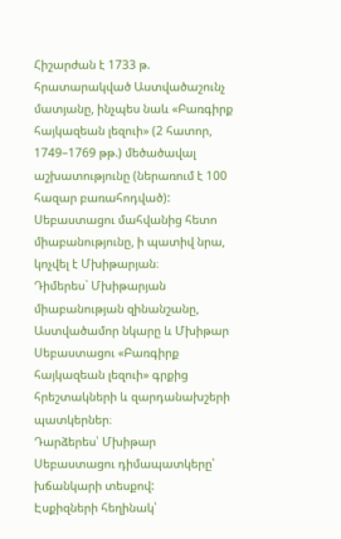Հիշարժան է 1733 թ. հրատարակված Աստվածաշունչ մատյանը, ինչպես նաև «Բառգիրք հայկազեան լեզուի» (2 հատոր, 1749–1769 թթ.) մեծածավալ աշխատությունը (ներառում է 100 հազար բառահոդված):
Սեբաստացու մահվանից հետո միաբանությունը, ի պատիվ նրա, կոչվել է Մխիթարյան։
Դիմերես` Մխիթարյան միաբանության զինանշանը, Աստվածամոր նկարը և Մխիթար Սեբաստացու «Բառգիրք հայկազեան լեզուի» գրքից հրեշտակների և զարդանախշերի պատկերներ։
Դարձերես՝ Մխիթար Սեբաստացու դիմապատկերը՝ խճանկարի տեսքով:
Էսքիզների հեղինակ՝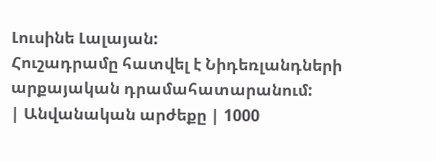Լուսինե Լալայան:
Հուշադրամը հատվել է Նիդեռլանդների արքայական դրամահատարանում:
| Անվանական արժեքը | 1000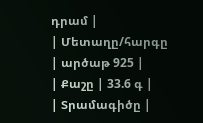դրամ |
| Մետաղը/հարգը | արծաթ 925 |
| Քաշը | 33.6 գ |
| Տրամագիծը |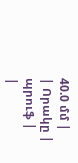40.0 մմ |
| Որակը | պրուֆ |
|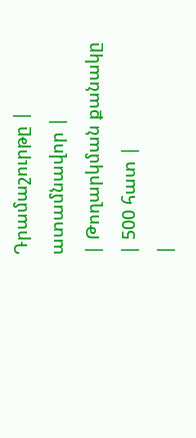Դրամաշուրթը | ատամնավոր |
| Թողարկման քանակը | 500 հատ |
|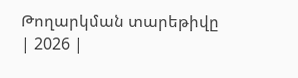Թողարկման տարեթիվը | 2026 |